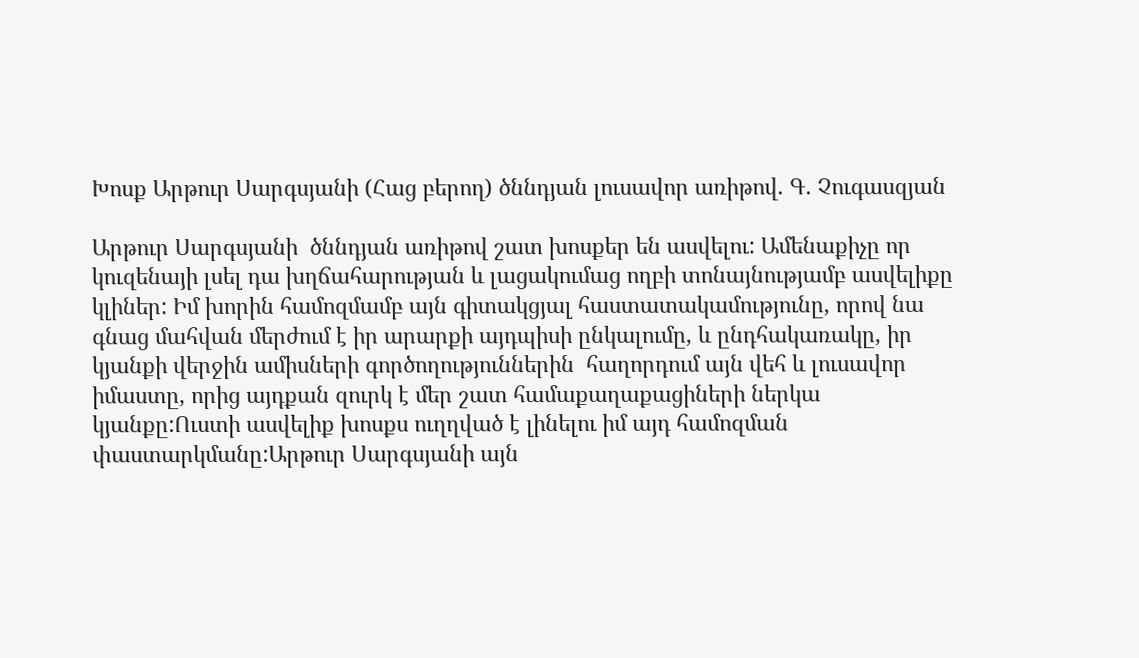Խոսք Արթուր Սարգսյանի (Հաց բերող) ծննդյան լուսավոր առիթով. Գ. Չուգասզյան

Արթուր Սարգսյանի  ծննդյան առիթով շատ խոսքեր են ասվելու: Ամենաքիչը որ կուզենայի լսել դա խղճահարության և լացակումաց ողբի տոնայնությամբ ասվելիքը  կլիներ: Իմ խորին համոզմամբ այն գիտակցյալ հաստատակամությունը, որով նա գնաց մահվան մերժում է իր արարքի այդպիսի ընկալումը, և ընդհակառակը, իր կյանքի վերջին ամիսների գործողություններին  հաղորդում այն վեհ և լուսավոր իմաստը, որից այդքան զուրկ է մեր շատ համաքաղաքացիների ներկա կյանքը:Ուստի ասվելիք խոսքս ուղղված է լինելու իմ այդ համոզման փաստարկմանը:Արթուր Սարգսյանի այն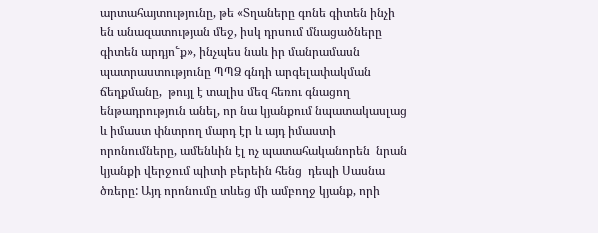արտահայտությունը, թե «Տղաները գոնե գիտեն ինչի են անազատության մեջ, իսկ դրսում մնացածները գիտեն արդյո՟ք», ինչպես նաև իր մանրամասն պատրաստությունը ՊՊՁ գնդի արգելափակման ճեղքմանը,  թույլ է տալիս մեզ հեռու գնացող ենթադրություն անել, որ նա կյանքում նպատակասլաց և իմաստ փնտրող մարդ էր և այդ իմաստի որոնումները, ամենևին էլ ոչ պատահականորեն  նրան կյանքի վերջում պիտի բերեին հենց  դեպի Սասնա ծռերը: Այդ որոնումը տևեց մի ամբողջ կյանք, որի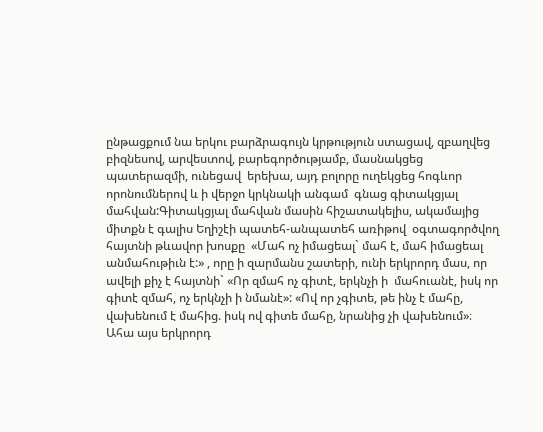ընթացքում նա երկու բարձրագույն կրթություն ստացավ, զբաղվեց բիզնեսով, արվեստով, բարեգործությամբ, մասնակցեց պատերազմի, ունեցավ  երեխա, այդ բոլորը ուղեկցեց հոգևոր որոնումներով և ի վերջո կրկնակի անգամ  գնաց գիտակցյալ մահվան:Գիտակցյալ մահվան մասին հիշատակելիս, ակամայից միտքն է գալիս Եղիշէի պատեհ-անպատեհ առիթով  օգտագործվող  հայտնի թևավոր խոսքը  «Մահ ոչ իմացեալ` մահ է, մահ իմացեալ անմահութիւն է:» , որը ի զարմանս շատերի, ունի երկրորդ մաս, որ ավելի քիչ է հայտնի` «Որ զմահ ոչ գիտէ, երկնչի ի  մահուանէ, իսկ որ գիտէ զմահ, ոչ երկնչի ի նմանէ»: «Ով որ չգիտե, թե ինչ է մահը, վախենում է մահից. իսկ ով գիտե մահը, նրանից չի վախենում»։ Ահա այս երկրորդ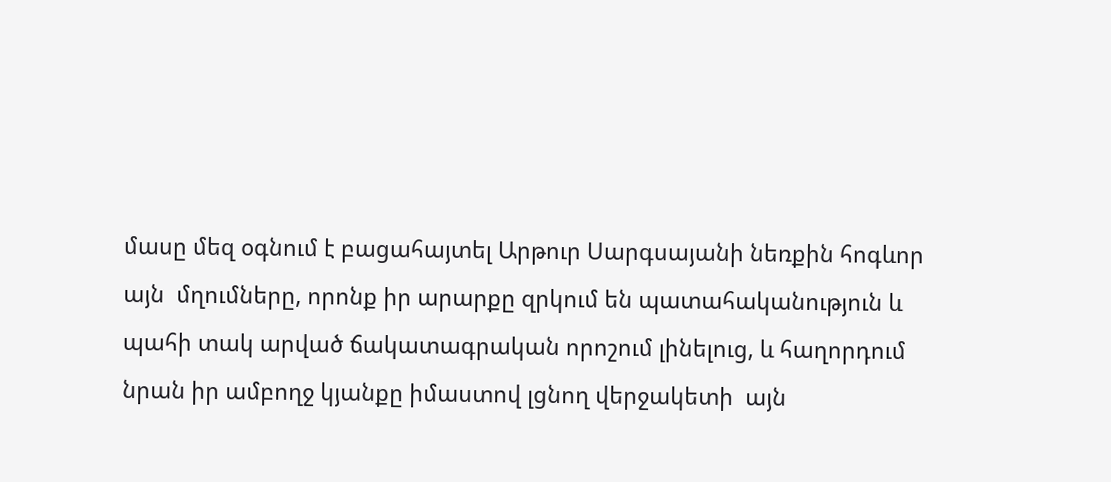մասը մեզ օգնում է բացահայտել Արթուր Սարգսայանի նեռքին հոգևոր այն  մղումները, որոնք իր արարքը զրկում են պատահականություն և պահի տակ արված ճակատագրական որոշում լինելուց, և հաղորդում նրան իր ամբողջ կյանքը իմաստով լցնող վերջակետի  այն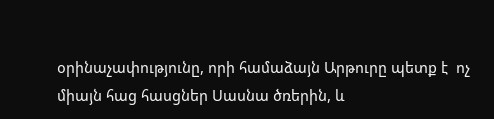օրինաչափությունը, որի համաձայն Արթուրը պետք է  ոչ միայն հաց հասցներ Սասնա ծռերին, և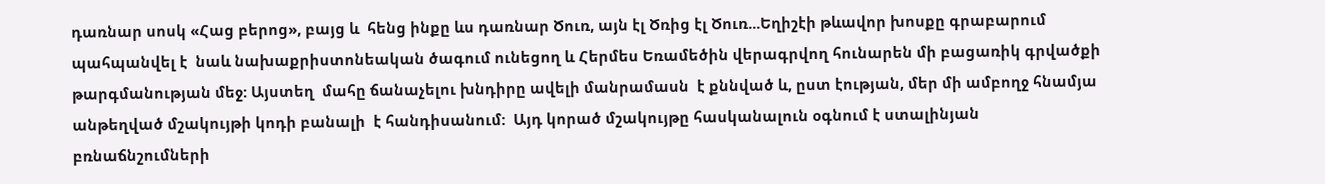դառնար սոսկ «Հաց բերոց», բայց և  հենց ինքը ևս դառնար Ծուռ, այն էլ Ծռից էլ Ծուռ...Եղիշէի թևավոր խոսքը գրաբարում պահպանվել է  նաև նախաքրիստոնեական ծագում ունեցող և Հերմես Եռամեծին վերագրվող հունարեն մի բացառիկ գրվածքի թարգմանության մեջ: Այստեղ  մահը ճանաչելու խնդիրը ավելի մանրամասն  է քննված և, ըստ էության, մեր մի ամբողջ հնամյա անթեղված մշակույթի կոդի բանալի  է հանդիսանում:  Այդ կորած մշակույթը հասկանալուն օգնում է ստալինյան բռնաճնշումների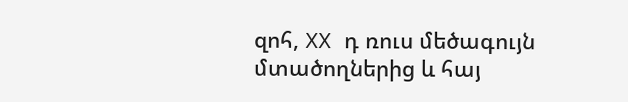զոհ, XX դ ռուս մեծագույն  մտածողներից և հայ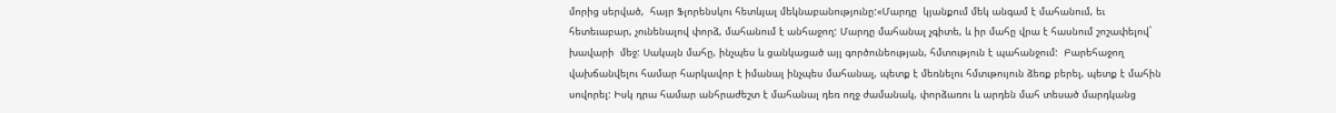մորից սերված,  հայր Ֆլորենսկու հետևյալ մեկնաբանությունը:«Մարդը  կյանքում մեկ անգամ է մահանում, եւ հետեւաբար, չունենալով փորձ, մահանում է անհաջող: Մարդը մահանալ չգիտե, և իր մահը վրա է հասնում շոշափելով` խավարի  մեջ: Սակայն մահը, ինչպես և ցանկացած այլ գործունեության, հմտություն է պահանջում:  Բարեհաջող վախճանվելու համար հարկավոր է իմանալ ինչպես մահանալ, պետք է մեռնելու հմտւթույուն ձեռք բերել, պետք է մահին սովորել: Իսկ դրա համար անհրաժեշտ է մահանալ դեռ ողջ ժամանակ, փորձառու և արդեն մահ տեսած մարդկանց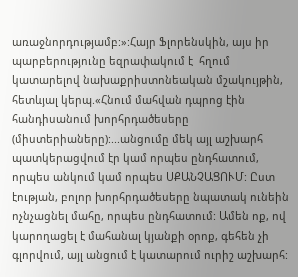առաջնորդությամբ:»:Հայր Ֆլորենսկին, այս իր պարբերությունը եզրափակում է  հղում կատարելով նախաքրիստոնեական մշակույթին, հետևյալ կերպ.«Հնում մահվան դպրոց էին հանդիսանում խորհրդածեսերը (միստերիաները):...անցումը մեկ այլ աշխարհ պատկերացվում էր կամ որպես ընդհատում, որպես անկում կամ որպես ՍՔԱՆՉԱՑՈՒՄ: Ըստ էության, բոլոր խորհրդածեսերը նպատակ ունեին  ոչնչացնել մահը, որպես ընդհատում: Ամեն ոք, ով կարողացել է մահանալ կյանքի օրոք, գեհեն չի գլորվում, այլ անցում է կատարում ուրիշ աշխարհ: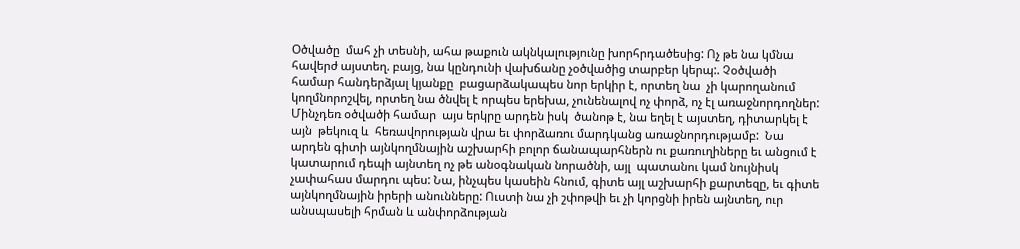Օծվածը  մահ չի տեսնի, ահա թաքուն ակնկալությունը խորհրդածեսից: Ոչ թե նա կմնա հավերժ այստեղ. բայց, նա կընդունի վախճանը չօծվածից տարբեր կերպ:. Չօծվածի համար հանդերձյալ կյանքը  բացարձակապես նոր երկիր է, որտեղ նա  չի կարողանում կողմնորոշվել, որտեղ նա ծնվել է որպես երեխա, չունենալով ոչ փորձ, ոչ էլ առաջնորդողներ: Մինչդեռ օծվածի համար  այս երկրը արդեն իսկ  ծանոթ է, նա եղել է այստեղ, դիտարկել է այն  թեկուզ և  հեռավորության վրա եւ փորձառու մարդկանց առաջնորդությամբ:  Նա արդեն գիտի այնկողմնային աշխարհի բոլոր ճանապարհներն ու քառուղիները եւ անցում է կատարում դեպի այնտեղ ոչ թե անօգնական նորածնի, այլ  պատանու կամ նույնիսկ չափահաս մարդու պես: Նա, ինչպես կասեին հնում, գիտե այլ աշխարհի քարտեզը, եւ գիտե այնկողմնային իրերի անունները: Ուստի նա չի շփոթվի եւ չի կորցնի իրեն այնտեղ, ուր  անսպասելի հրման և անփորձության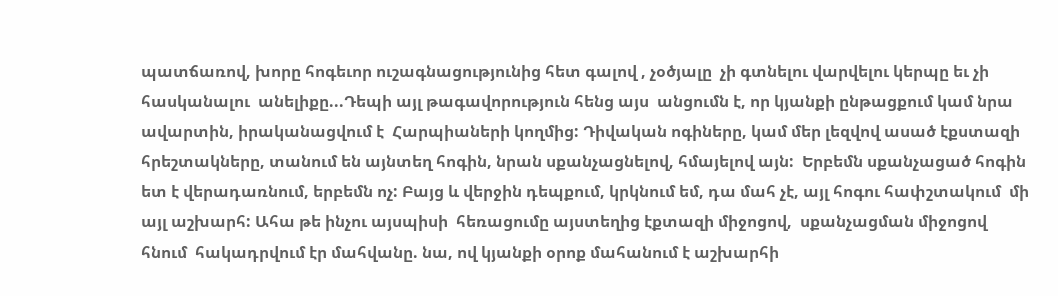պատճառով, խորը հոգեւոր ուշագնացությունից հետ գալով , չօծյալը  չի գտնելու վարվելու կերպը եւ չի հասկանալու  անելիքը...Դեպի այլ թագավորություն հենց այս  անցումն է, որ կյանքի ընթացքում կամ նրա ավարտին, իրականացվում է  Հարպիաների կողմից: Դիվական ոգիները, կամ մեր լեզվով ասած էքստազի հրեշտակները, տանում են այնտեղ հոգին, նրան սքանչացնելով, հմայելով այն:  Երբեմն սքանչացած հոգին ետ է վերադառնում, երբեմն ոչ: Բայց և վերջին դեպքում, կրկնում եմ, դա մահ չէ, այլ հոգու հափշտակում  մի այլ աշխարհ: Ահա թե ինչու այսպիսի  հեռացումը այստեղից էքտազի միջոցով,  սքանչացման միջոցով   հնում  հակադրվում էր մահվանը. նա, ով կյանքի օրոք մահանում է աշխարհի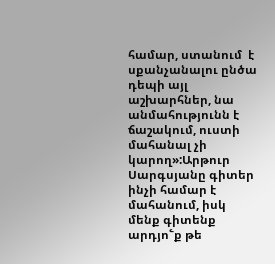համար, ստանում  է սքանչանալու ընծա դեպի այլ աշխարհներ, նա անմահությունն է ճաշակում, ուստի մահանալ չի կարող»:Արթուր Սարգսյանը գիտեր ինչի համար է մահանում, իսկ մենք գիտենք արդյո՟ք թե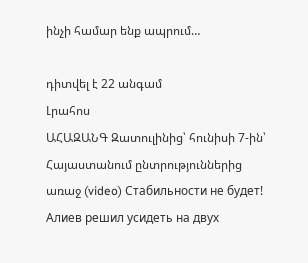ինչի համար ենք ապրում…

դիտվել է 22 անգամ
Լրահոս
ԱՀԱԶԱՆԳ Զատուլինից՝ հունիսի 7-ին՝ Հայաստանում ընտրություններից առաջ (video) Стабильности не будет! Алиев решил усидеть на двух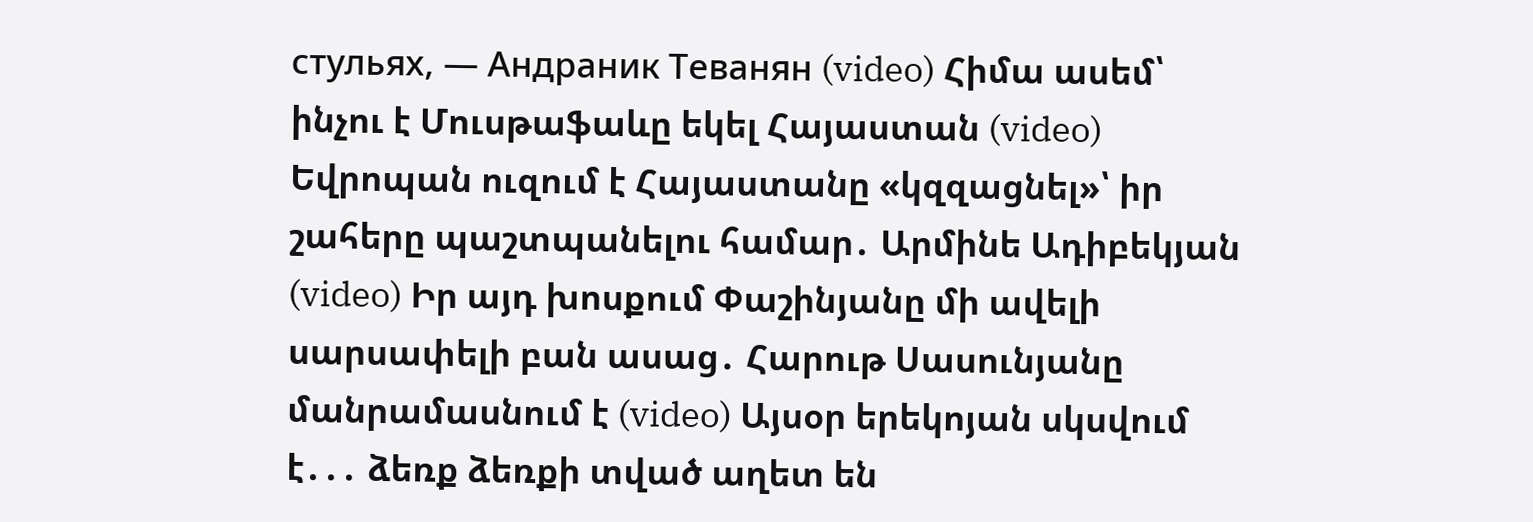стульях, — Андраник Теванян (video) Հիմա ասեմ՝ ինչու է Մուսթաֆաևը եկել Հայաստան (video) Եվրոպան ուզում է Հայաստանը «կզզացնել»՝ իր շահերը պաշտպանելու համար․ Արմինե Ադիբեկյան (video) Իր այդ խոսքում Փաշինյանը մի ավելի սարսափելի բան ասաց․ Հարութ Սասունյանը մանրամասնում է (video) Այսօր երեկոյան սկսվում է․․․ ձեռք ձեռքի տված աղետ են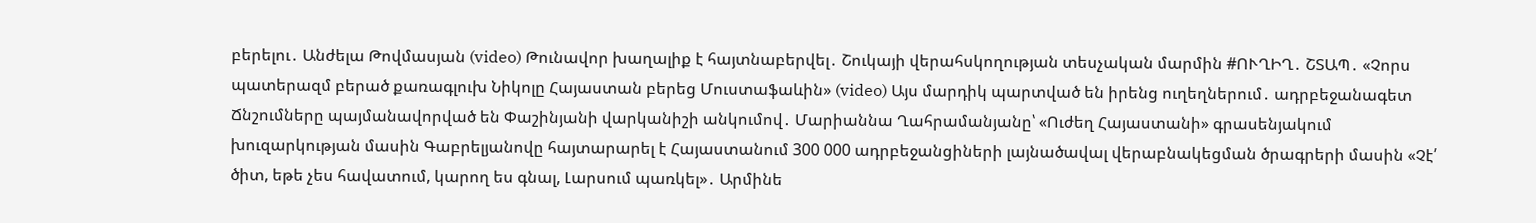բերելու․ Անժելա Թովմասյան (video) Թունավոր խաղալիք է հայտնաբերվել․ Շուկայի վերահսկողության տեսչական մարմին #ՈՒՂԻՂ․ ՇՏԱՊ․ «Չորս պատերազմ բերած քառագլուխ Նիկոլը Հայաստան բերեց Մուստաֆաևին» (video) Այս մարդիկ պարտված են իրենց ուղեղներում․ ադրբեջանագետ Ճնշումները պայմանավորված են Փաշինյանի վարկանիշի անկումով․ Մարիաննա Ղահրամանյանը՝ «Ուժեղ Հայաստանի» գրասենյակում խուզարկության մասին Գաբրելյանովը հայտարարել է Հայաստանում 300 000 ադրբեջանցիների լայնածավալ վերաբնակեցման ծրագրերի մասին «Չէ՛ ծիտ, եթե չես հավատում, կարող ես գնալ, Լարսում պառկել»․ Արմինե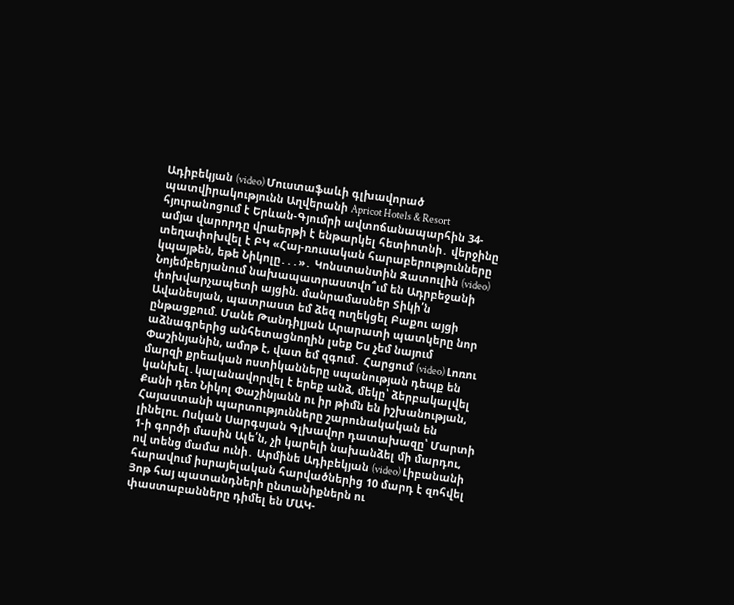Ադիբեկյան (video) Մուստաֆաևի գլխավորած պատվիրակությունն Աղվերանի Apricot Hotels & Resort հյուրանոցում է Երևան-Գյումրի ավտոճանապարհին 34-ամյա վարորդը վրաերթի է ենթարկել հետիոտնի․ վերջինը տեղափոխվել է ԲԿ «Հայ-ռուսական հարաբերությունները կպայթեն, եթե Նիկոլը․․․»․ Կոնստանտին Զատուլին (video) Նոյեմբերյանում նախապատրաստվո՞ւմ են Ադրբեջանի փոխվարչապետի այցին. մանրամասներ Տիկի՛ն Ավանեսյան, պատրաստ եմ ձեզ ուղեկցել Բաքու այցի ընթացքում. Մանե Թանդիլյան Արարատի պատկերը նոր աձնագրերից անհետացնողին լսեք Ես չեմ նայում Փաշինյանին, ամոթ է, վատ եմ զգում․ Հարցում (video) Լոռու մարզի քրեական ոստիկանները սպանության դեպք են կանխել․կալանավորվել է երեք անձ, մեկը՝ ձերբակալվել Քանի դեռ Նիկոլ Փաշինյանն ու իր թիմն են իշխանության, Հայաստանի պարտությունները շարունակական են լինելու. Ոսկան Սարգսյան Գլխավոր դատախազը՝ Մարտի 1-ի գործի մասին Ալե՛ն, չի կարելի նախանձել մի մարդու, ով տենց մամա ունի․ Արմինե Ադիբեկյան (video) Լիբանանի հարավում իսրայելական հարվածներից 10 մարդ է զոհվել Յոթ հայ պատանդների ընտանիքներն ու փաստաբանները դիմել են ՄԱԿ-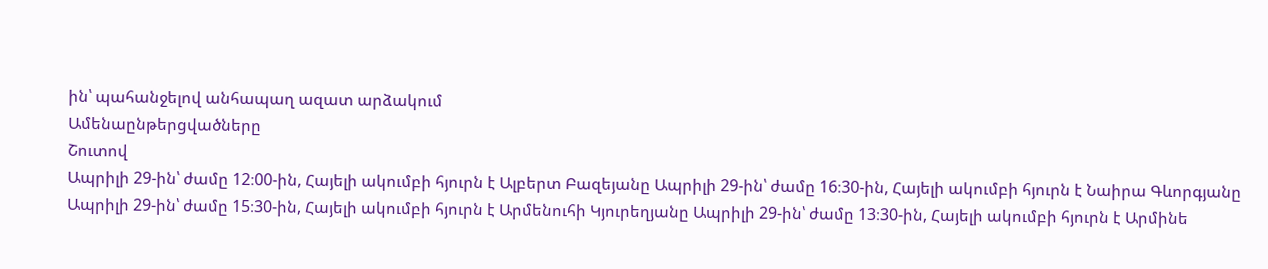ին՝ պահանջելով անհապաղ ազատ արձակում
Ամենաընթերցվածները
Շուտով
Ապրիլի 29-ին՝ ժամը 12։00-ին, Հայելի ակումբի հյուրն է Ալբերտ Բազեյանը Ապրիլի 29-ին՝ ժամը 16։30-ին, Հայելի ակումբի հյուրն է Նաիրա Գևորգյանը Ապրիլի 29-ին՝ ժամը 15։30-ին, Հայելի ակումբի հյուրն է Արմենուհի Կյուրեղյանը Ապրիլի 29-ին՝ ժամը 13։30-ին, Հայելի ակումբի հյուրն է Արմինե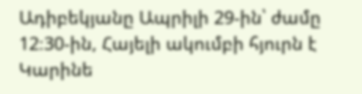Ադիբեկյանը Ապրիլի 29-ին՝ ժամը 12։30-ին, Հայելի ակումբի հյուրն է Կարինե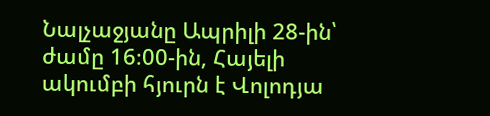Նալչաջյանը Ապրիլի 28-ին՝ ժամը 16։00-ին, Հայելի ակումբի հյուրն է Վոլոդյա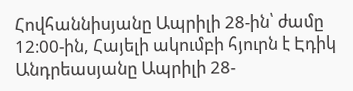Հովհաննիսյանը Ապրիլի 28-ին՝ ժամը 12։00-ին, Հայելի ակումբի հյուրն է Էդիկ Անդրեասյանը Ապրիլի 28-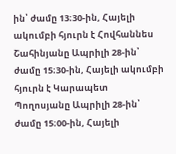ին՝ ժամը 13։30-ին, Հայելի ակումբի հյուրն է Հովհաննես Շահինյանը Ապրիլի 28-ին՝ ժամը 15։30-ին, Հայելի ակումբի հյուրն է Կարապետ Պողոսյանը Ապրիլի 28-ին՝ ժամը 15։00-ին, Հայելի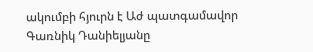ակումբի հյուրն է Աժ պատգամավոր Գառնիկ Դանիելյանը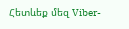Հետևեք մեզ Viber-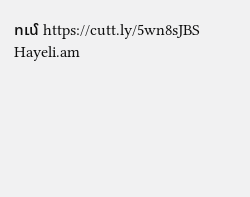ում https://cutt.ly/5wn8sJBS
Hayeli.am